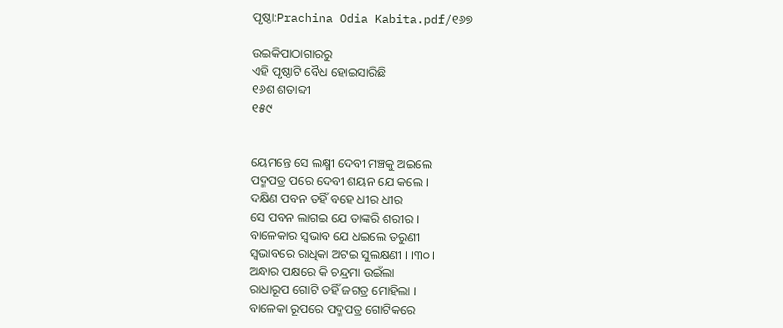ପୃଷ୍ଠା:Prachina Odia Kabita.pdf/୧୬୭

ଉଇକିପାଠାଗାର‌ରୁ
ଏହି ପୃଷ୍ଠାଟି ବୈଧ ହୋଇସାରିଛି
୧୬ଶ ଶତାବ୍ଦୀ
୧୫୯


ୟେମନ୍ତେ ସେ ଲକ୍ଷ୍ମୀ ଦେବୀ ମଞ୍ଚକୁ ଅଇଲେ
ପଦ୍ମପତ୍ର ପରେ ଦେବୀ ଶୟନ ଯେ କଲେ ।
ଦକ୍ଷିଣ ପବନ ତହିଁ ବହେ ଧୀର ଧୀର
ସେ ପବନ ଲାଗଇ ଯେ ତାଙ୍କରି ଶରୀର ।
ବାଳେକାର ସ୍ୱଭାବ ଯେ ଧଇଲେ ତରୁଣୀ
ସ୍ୱଭାବରେ ରାଧିକା ଅଟଇ ସୁଲକ୍ଷଣୀ । ।୩୦।
ଅନ୍ଧାର ପକ୍ଷରେ କି ଚନ୍ଦ୍ରମା ଉଇଁଲା
ରାଧାରୂପ ଗୋଟି ତହିଁ ଜଗତ୍ର ମୋହିଲା ।
ବାଳେକା ରୂପରେ ପଦ୍ମପତ୍ର ଗୋଟିକରେ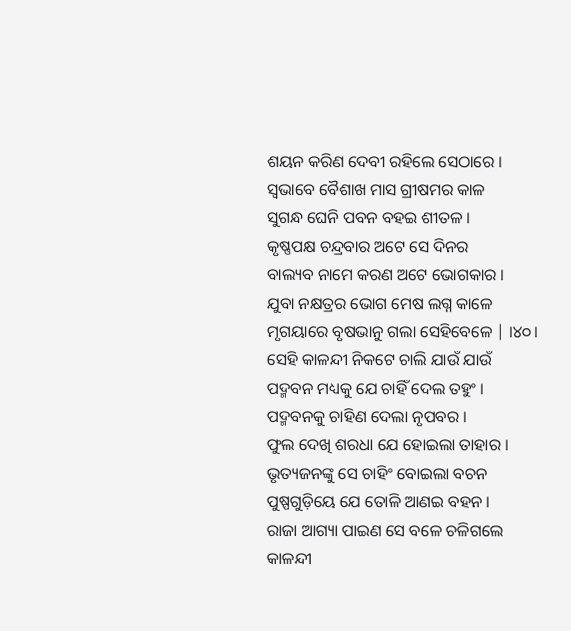ଶୟନ କରିଣ ଦେବୀ ରହିଲେ ସେଠାରେ ।
ସ୍ୱଭାବେ ବୈଶାଖ ମାସ ଗ୍ରୀଷମର କାଳ
ସୁଗନ୍ଧ ଘେନି ପବନ ବହଇ ଶୀତଳ ।
କୃଷ୍ଣପକ୍ଷ ଚନ୍ଦ୍ରବାର ଅଟେ ସେ ଦିନର
ବାଲ୍ୟବ ନାମେ କରଣ ଅଟେ ଭୋଗକାର ।
ଯୁବା ନକ୍ଷତ୍ରର ଭୋଗ ମେଷ ଲଗ୍ନ କାଳେ
ମୃଗୟାରେ ବୃଷଭାନୁ ଗଲା ସେହିବେଳେ | ।୪୦।
ସେହି କାଳନ୍ଦୀ ନିକଟେ ଚାଲି ଯାଉଁ ଯାଉଁ
ପଦ୍ମବନ ମଧ୍ୟକୁ ଯେ ଚାହିଁ ଦେଲ ତହୁଂ ।
ପଦ୍ମବନକୁ ଚାହିଣ ଦେଲା ନୃପବର ।
ଫୁଲ ଦେଖି ଶରଧା ଯେ ହୋଇଲା ତାହାର ।
ଭୃତ୍ୟଜନଙ୍କୁ ସେ ଚାହିଂ ବୋଇଲା ବଚନ
ପୁଷ୍ପଗୁଡ଼ିୟେ ଯେ ତୋଳି ଆଣଇ ବହନ ।
ରାଜା ଆଗ୍ୟା ପାଇଣ ସେ ବଳେ ଚଳିଗଲେ
କାଳନ୍ଦୀ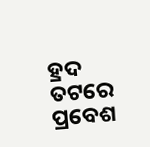ହ୍ରଦ ତଟରେ ପ୍ରବେଶ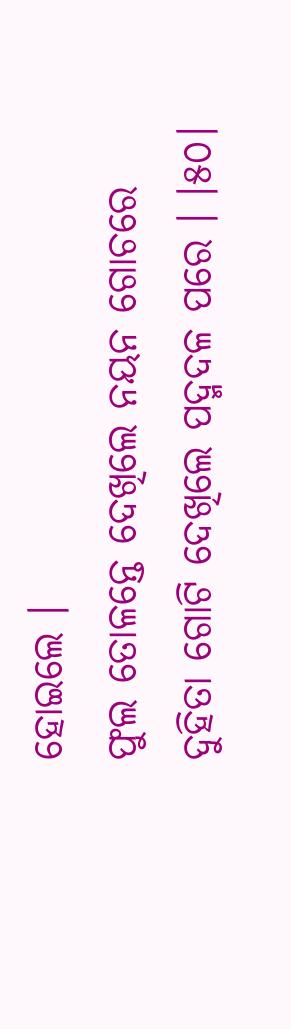ହୋଇଲେ ।
ଫୁଲ ତୋଳନ୍ତେ ଦେଖିଲେ ନୟନ ଗୋଚରେ
ଦୁହିତା ଗୋଟି ଦେଖିଲେ ପଦ୍ମଦଳ ପରେ । ।୫୦।